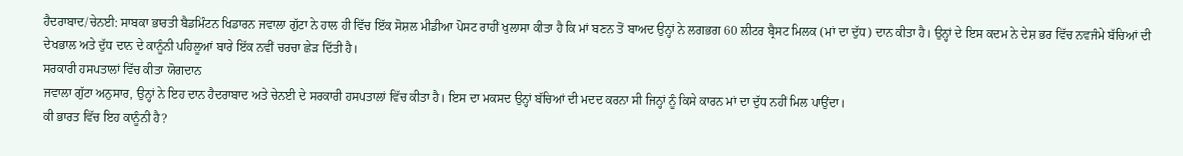ਹੈਦਰਾਬਾਦ/ਚੇਨਈ: ਸਾਬਕਾ ਭਾਰਤੀ ਬੈਡਮਿੰਟਨ ਖਿਡਾਰਨ ਜਵਾਲਾ ਗੁੱਟਾ ਨੇ ਹਾਲ ਹੀ ਵਿੱਚ ਇੱਕ ਸੋਸ਼ਲ ਮੀਡੀਆ ਪੋਸਟ ਰਾਹੀਂ ਖੁਲਾਸਾ ਕੀਤਾ ਹੈ ਕਿ ਮਾਂ ਬਣਨ ਤੋਂ ਬਾਅਦ ਉਨ੍ਹਾਂ ਨੇ ਲਗਭਗ 60 ਲੀਟਰ ਬ੍ਰੈਸਟ ਮਿਲਕ (ਮਾਂ ਦਾ ਦੁੱਧ) ਦਾਨ ਕੀਤਾ ਹੈ। ਉਨ੍ਹਾਂ ਦੇ ਇਸ ਕਦਮ ਨੇ ਦੇਸ਼ ਭਰ ਵਿੱਚ ਨਵਜੰਮੇ ਬੱਚਿਆਂ ਦੀ ਦੇਖਭਾਲ ਅਤੇ ਦੁੱਧ ਦਾਨ ਦੇ ਕਾਨੂੰਨੀ ਪਹਿਲੂਆਂ ਬਾਰੇ ਇੱਕ ਨਵੀਂ ਚਰਚਾ ਛੇੜ ਦਿੱਤੀ ਹੈ।
ਸਰਕਾਰੀ ਹਸਪਤਾਲਾਂ ਵਿੱਚ ਕੀਤਾ ਯੋਗਦਾਨ
ਜਵਾਲਾ ਗੁੱਟਾ ਅਨੁਸਾਰ, ਉਨ੍ਹਾਂ ਨੇ ਇਹ ਦਾਨ ਹੈਦਰਾਬਾਦ ਅਤੇ ਚੇਨਈ ਦੇ ਸਰਕਾਰੀ ਹਸਪਤਾਲਾਂ ਵਿੱਚ ਕੀਤਾ ਹੈ। ਇਸ ਦਾ ਮਕਸਦ ਉਨ੍ਹਾਂ ਬੱਚਿਆਂ ਦੀ ਮਦਦ ਕਰਨਾ ਸੀ ਜਿਨ੍ਹਾਂ ਨੂੰ ਕਿਸੇ ਕਾਰਨ ਮਾਂ ਦਾ ਦੁੱਧ ਨਹੀਂ ਮਿਲ ਪਾਉਂਦਾ।
ਕੀ ਭਾਰਤ ਵਿੱਚ ਇਹ ਕਾਨੂੰਨੀ ਹੈ?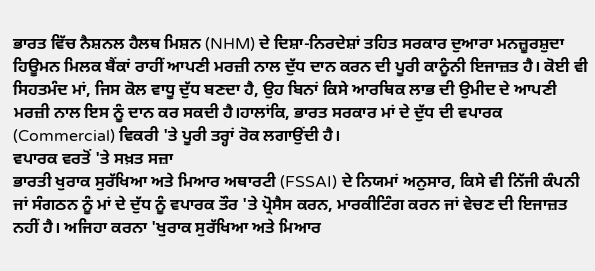ਭਾਰਤ ਵਿੱਚ ਨੈਸ਼ਨਲ ਹੈਲਥ ਮਿਸ਼ਨ (NHM) ਦੇ ਦਿਸ਼ਾ-ਨਿਰਦੇਸ਼ਾਂ ਤਹਿਤ ਸਰਕਾਰ ਦੁਆਰਾ ਮਨਜ਼ੂਰਸ਼ੁਦਾ ਹਿਊਮਨ ਮਿਲਕ ਬੈਂਕਾਂ ਰਾਹੀਂ ਆਪਣੀ ਮਰਜ਼ੀ ਨਾਲ ਦੁੱਧ ਦਾਨ ਕਰਨ ਦੀ ਪੂਰੀ ਕਾਨੂੰਨੀ ਇਜਾਜ਼ਤ ਹੈ। ਕੋਈ ਵੀ ਸਿਹਤਮੰਦ ਮਾਂ, ਜਿਸ ਕੋਲ ਵਾਧੂ ਦੁੱਧ ਬਣਦਾ ਹੈ, ਉਹ ਬਿਨਾਂ ਕਿਸੇ ਆਰਥਿਕ ਲਾਭ ਦੀ ਉਮੀਦ ਦੇ ਆਪਣੀ ਮਰਜ਼ੀ ਨਾਲ ਇਸ ਨੂੰ ਦਾਨ ਕਰ ਸਕਦੀ ਹੈ।ਹਾਲਾਂਕਿ, ਭਾਰਤ ਸਰਕਾਰ ਮਾਂ ਦੇ ਦੁੱਧ ਦੀ ਵਪਾਰਕ (Commercial) ਵਿਕਰੀ 'ਤੇ ਪੂਰੀ ਤਰ੍ਹਾਂ ਰੋਕ ਲਗਾਉਂਦੀ ਹੈ।
ਵਪਾਰਕ ਵਰਤੋਂ 'ਤੇ ਸਖ਼ਤ ਸਜ਼ਾ
ਭਾਰਤੀ ਖੁਰਾਕ ਸੁਰੱਖਿਆ ਅਤੇ ਮਿਆਰ ਅਥਾਰਟੀ (FSSAI) ਦੇ ਨਿਯਮਾਂ ਅਨੁਸਾਰ, ਕਿਸੇ ਵੀ ਨਿੱਜੀ ਕੰਪਨੀ ਜਾਂ ਸੰਗਠਨ ਨੂੰ ਮਾਂ ਦੇ ਦੁੱਧ ਨੂੰ ਵਪਾਰਕ ਤੌਰ 'ਤੇ ਪ੍ਰੋਸੈਸ ਕਰਨ, ਮਾਰਕੀਟਿੰਗ ਕਰਨ ਜਾਂ ਵੇਚਣ ਦੀ ਇਜਾਜ਼ਤ ਨਹੀਂ ਹੈ। ਅਜਿਹਾ ਕਰਨਾ 'ਖੁਰਾਕ ਸੁਰੱਖਿਆ ਅਤੇ ਮਿਆਰ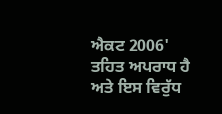ਐਕਟ 2006' ਤਹਿਤ ਅਪਰਾਧ ਹੈ ਅਤੇ ਇਸ ਵਿਰੁੱਧ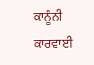ਕਾਨੂੰਨੀ ਕਾਰਵਾਈ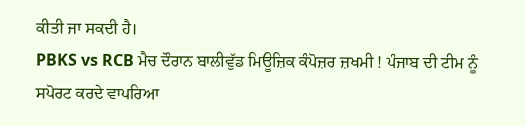ਕੀਤੀ ਜਾ ਸਕਦੀ ਹੈ।
PBKS vs RCB ਮੈਚ ਦੌਰਾਨ ਬਾਲੀਵੁੱਡ ਮਿਊਜ਼ਿਕ ਕੰਪੋਜ਼ਰ ਜ਼ਖਮੀ ! ਪੰਜਾਬ ਦੀ ਟੀਮ ਨੂੰ ਸਪੋਰਟ ਕਰਦੇ ਵਾਪਰਿਆ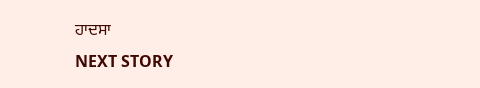ਹਾਦਸਾ
NEXT STORY